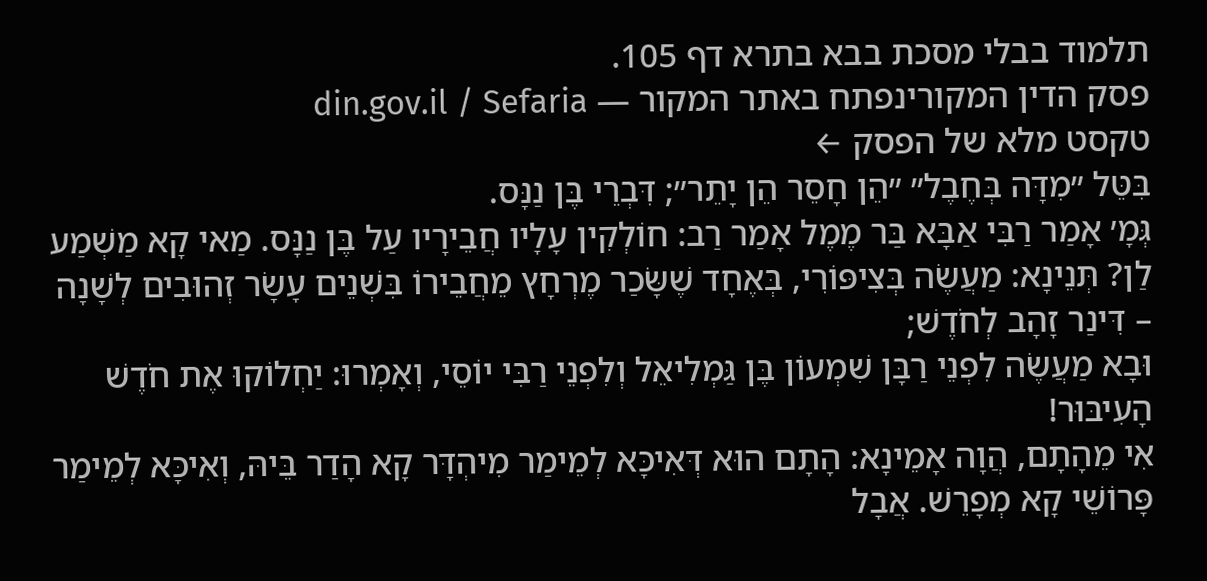תלמוד בבלי מסכת בבא בתרא דף 105.
פסק הדין המקורינפתח באתר המקור — din.gov.il / Sefaria
טקסט מלא של הפסק ←
בִּטֵּל ״מִדָּה בְּחֶבֶל״ ״הֵן חָסֵר הֵן יָתֵר״; דִּבְרֵי בֶּן נַנָּס.
גְּמָ׳ אָמַר רַבִּי אַבָּא בַּר מֶמֶל אָמַר רַב: חוֹלְקִין עָלָיו חֲבֵירָיו עַל בֶּן נַנָּס. מַאי קָא מַשְׁמַע לַן? תְּנֵינָא: מַעֲשֶׂה בְּצִיפּוֹרִי, בְּאֶחָד שֶׁשָּׂכַר מֶרְחָץ מֵחֲבֵירוֹ בִּשְׁנֵים עָשָׂר זְהוּבִים לְשָׁנָה – דִּינַר זָהָב לְחֹדֶשׁ;
וּבָא מַעֲשֶׂה לִפְנֵי רַבָּן שִׁמְעוֹן בֶּן גַּמְלִיאֵל וְלִפְנֵי רַבִּי יוֹסֵי, וְאָמְרוּ: יַחְלוֹקוּ אֶת חֹדֶשׁ הָעִיבּוּר!
אִי מֵהָתָם, הֲוָה אָמֵינָא: הָתָם הוּא דְּאִיכָּא לְמֵימַר מִיהְדָּר קָא הָדַר בֵּיהּ, וְאִיכָּא לְמֵימַר פָּרוֹשֵׁי קָא מְפָרֵשׁ. אֲבָל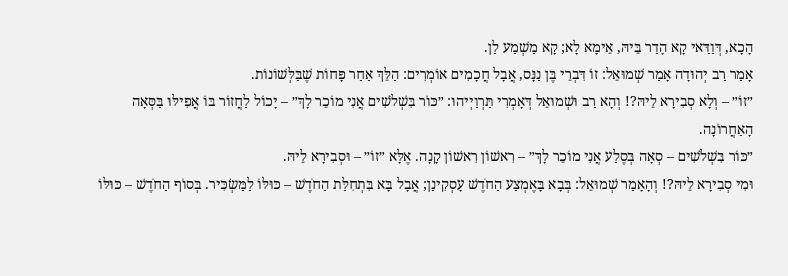הָכָא, דְּוַדַּאי קָא הָדַר בֵּיהּ, אֵימָא לָא; קָא מַשְׁמַע לַן.
אָמַר רַב יְהוּדָה אָמַר שְׁמוּאֵל: זוֹ דִּבְרֵי בֶּן נַנָּס, אֲבָל חֲכָמִים אוֹמְרִים: הַלֵּךְ אַחַר פָּחוֹת שֶׁבַּלְּשׁוֹנוֹת.
״זוֹ״ – וְלָא סְבִירָא לֵיהּ?! וְהָא רַב וּשְׁמוּאֵל דְּאָמְרִי תַּרְוַיְיהוּ: ״כּוֹר בִּשְׁלֹשִׁים אֲנִי מוֹכֵר לָךְ״ – יָכוֹל לַחֲזוֹר בּוֹ אֲפִילּוּ בַּסְּאָה הָאַחֲרוֹנָה.
״כּוֹר בִּשְׁלֹשִׁים – סְאָה בְּסֶלַע אֲנִי מוֹכֵר לָךְ״ – רִאשׁוֹן רִאשׁוֹן קָנָה. אֶלָּא ״זוֹ״ – וּסְבִירָא לֵיהּ.
וּמִי סְבִירָא לֵיהּ?! וְהָאָמַר שְׁמוּאֵל: בְּבָא בָּאֶמְצַע הַחֹדֶשׁ עָסְקִינַן; אֲבָל בָּא בִּתְחִלַּת הַחֹדֶשׁ – כּוּלּוֹ לַמַּשְׂכִּיר. בְּסוֹף הַחֹדֶשׁ – כּוּלּוֹ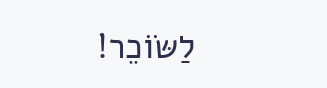לַשּׂוֹכֵר!